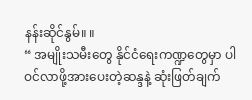နန်းဆိုင်နွမ်။ ။
“ အမျိုးသမီးတွေ နိုင်ငံရေးကဏ္ဍတွေမှာ ပါဝင်လာဖို့အားပေးတဲ့ဆန္ဒနဲ့ ဆုံးဖြတ်ချက်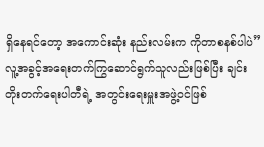ရှိနေရင်တော့ အကောင်းဆုံး နည်းလမ်းက ကိုတာစနစ်ပါပဲ”
လူ့အခွင့်အရေးတက်ကြွဆောင်ရွက်သူလည်းဖြစ်ပြီး ချင်းတိုးတက်ရေးပါတီရဲ့ အတွင်းရေးမှူးအဖွဲ့ဝင်ဖြစ်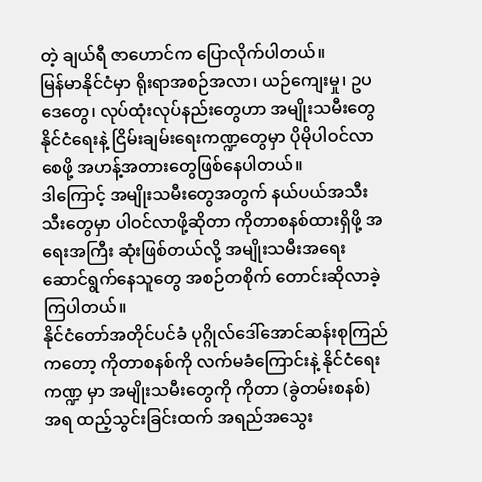တဲ့ ချယ်ရီ ဇာဟောင်က ပြောလိုက်ပါတယ်။
မြန်မာနိုင်ငံမှာ ရိုးရာအစဉ်အလာ၊ ယဉ်ကျေးမှု၊ ဥပဒေတွေ၊ လုပ်ထုံးလုပ်နည်းတွေဟာ အမျိုးသမီးတွေ နိုင်ငံရေးနဲ့ ငြိမ်းချမ်းရေးကဏ္ဍတွေမှာ ပိုမိုပါဝင်လာစေဖို့ အဟန့်အတားတွေဖြစ်နေပါတယ်။
ဒါကြောင့် အမျိုးသမီးတွေအတွက် နယ်ပယ်အသီးသီးတွေမှာ ပါဝင်လာဖို့ဆိုတာ ကိုတာစနစ်ထားရှိဖို့ အရေးအကြီး ဆုံးဖြစ်တယ်လို့ အမျိုးသမီးအရေး ဆောင်ရွက်နေသူတွေ အစဉ်တစိုက် တောင်းဆိုလာခဲ့ကြပါတယ်။
နိုင်ငံတော်အတိုင်ပင်ခံ ပုဂ္ဂိုလ်ဒေါ်အောင်ဆန်းစုကြည်ကတော့ ကိုတာစနစ်ကို လက်မခံကြောင်းနဲ့ နိုင်ငံရေးကဏ္ဍ မှာ အမျိုးသမီးတွေကို ကိုတာ (ခွဲတမ်းစနစ်) အရ ထည့်သွင်းခြင်းထက် အရည်အသွေး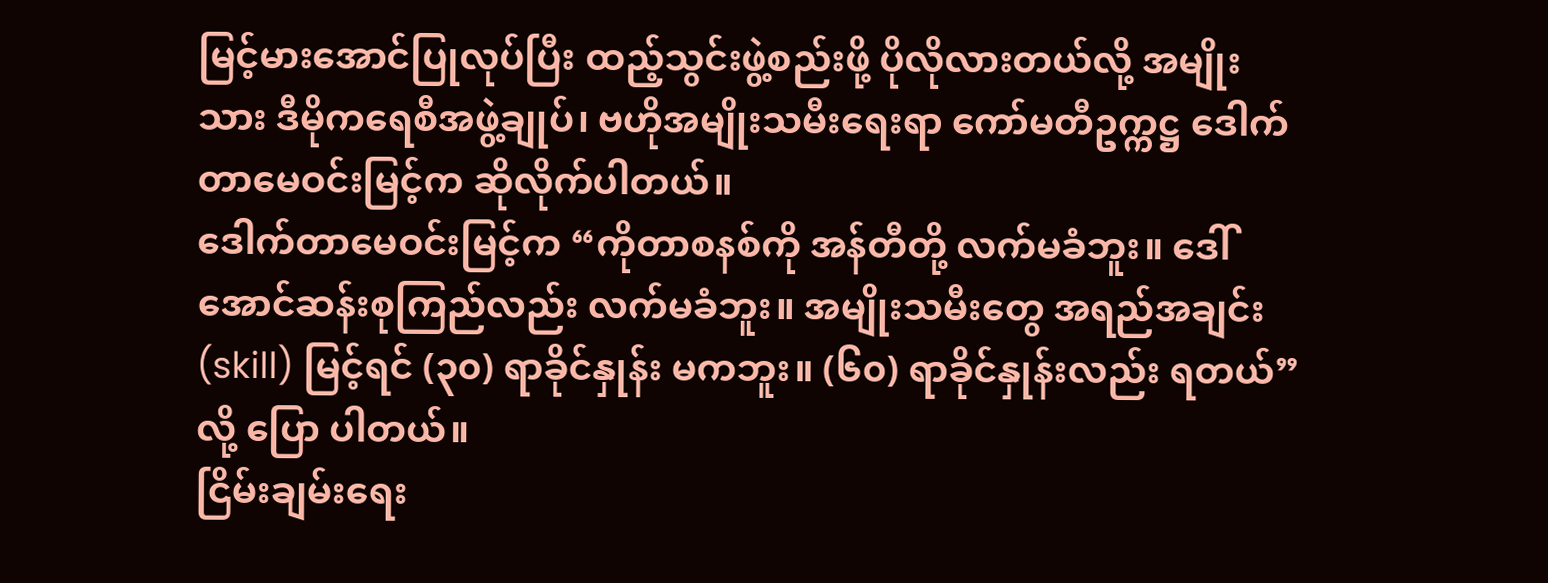မြင့်မားအောင်ပြုလုပ်ပြီး ထည့်သွင်းဖွဲ့စည်းဖို့ ပိုလိုလားတယ်လို့ အမျိုးသား ဒီမိုကရေစီအဖွဲ့ချုပ်၊ ဗဟိုအမျိုးသမီးရေးရာ ကော်မတီဥက္ကဋ္ဌ ဒေါက်တာမေဝင်းမြင့်က ဆိုလိုက်ပါတယ်။
ဒေါက်တာမေဝင်းမြင့်က “ကိုတာစနစ်ကို အန်တီတို့ လက်မခံဘူး။ ဒေါ်အောင်ဆန်းစုကြည်လည်း လက်မခံဘူး။ အမျိုးသမီးတွေ အရည်အချင်း (skill) မြင့်ရင် (၃၀) ရာခိုင်နှုန်း မကဘူး။ (၆၀) ရာခိုင်နှုန်းလည်း ရတယ်” လို့ ပြော ပါတယ်။
ငြိမ်းချမ်းရေး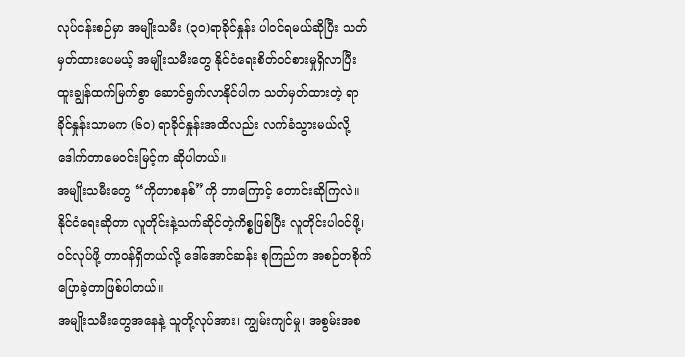လုပ်ငန်းစဉ်မှာ အမျိုးသမီး (၃၀)ရာခိုင်နှုန်း ပါဝင်ရမယ်ဆိုပြီး သတ်မှတ်ထားပေမယ့် အမျိုးသမီးတွေ နိုင်ငံရေးစိတ်ဝင်စားမှုရှိလာပြီး ထူးချွန်ထက်မြက်စွာ ဆောင်ရွက်လာနိုင်ပါက သတ်မှတ်ထားတဲ့ ရာခိုင်နှုန်းသာမက (၆၀) ရာခိုင်နှုန်းအထိလည်း လက်ခံသွားမယ်လို့ ဒေါက်တာမေဝင်းမြင့်က ဆိုပါတယ်။
အမျိုးသမီးတွေ “ကိုတာစနစ်”ကို ဘာကြောင့် တောင်းဆိုကြလဲ။
နိုင်ငံရေးဆိုတာ လူတိုင်းနဲ့သက်ဆိုင်တဲ့ကိစ္စဖြစ်ပြီး လူတိုင်းပါဝင်ဖို့၊ ဝင်လုပ်ဖို့ တာဝန်ရှိတယ်လို့ ဒေါ်အောင်ဆန်း စုကြည်က အစဉ်တစိုက်ပြောခဲ့တာဖြစ်ပါတယ်။
အမျိုးသမီးတွေအနေနဲ့ သူတို့လုပ်အား၊ ကျွမ်းကျင်မှု၊ အစွမ်းအစ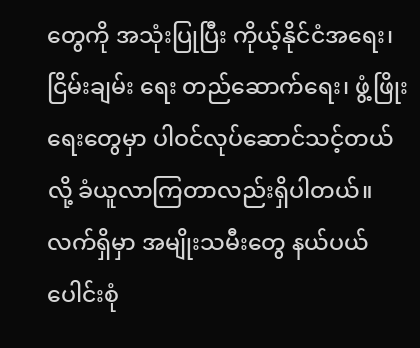တွေကို အသုံးပြုပြီး ကိုယ့်နိုင်ငံအရေး၊ ငြိမ်းချမ်း ရေး တည်ဆောက်ရေး၊ ဖွံ့ဖြိုးရေးတွေမှာ ပါဝင်လုပ်ဆောင်သင့်တယ်လို့ ခံယူလာကြတာလည်းရှိပါတယ်။
လက်ရှိမှာ အမျိုးသမီးတွေ နယ်ပယ်ပေါင်းစုံ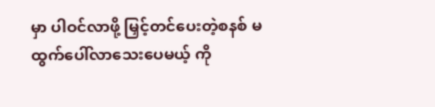မှာ ပါဝင်လာဖို့ မြှင့်တင်ပေးတဲ့စနစ် မထွက်ပေါ်လာသေးပေမယ့် ကို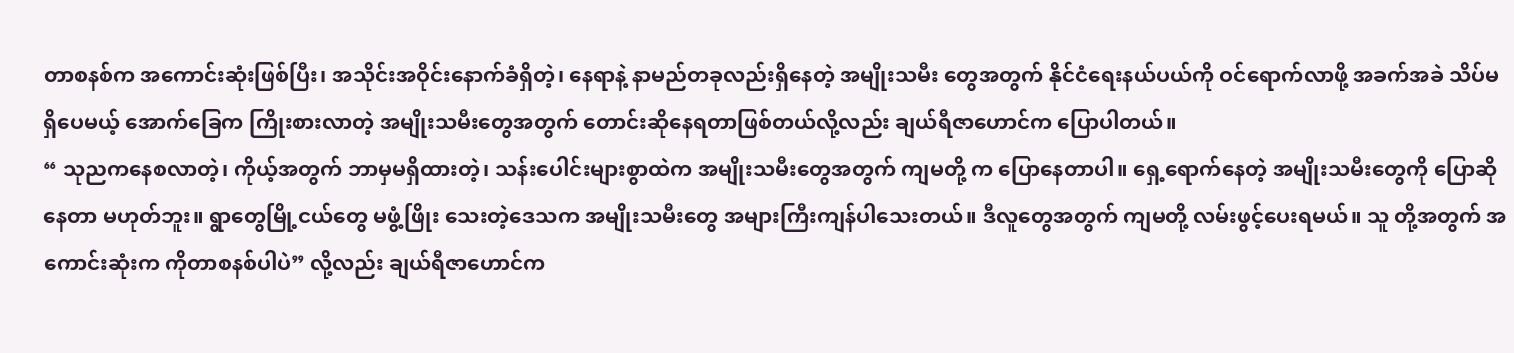တာစနစ်က အကောင်းဆုံးဖြစ်ပြီး၊ အသိုင်းအဝိုင်းနောက်ခံရှိတဲ့၊ နေရာနဲ့ နာမည်တခုလည်းရှိနေတဲ့ အမျိုးသမီး တွေအတွက် နိုင်ငံရေးနယ်ပယ်ကို ဝင်ရောက်လာဖို့ အခက်အခဲ သိပ်မရှိပေမယ့် အောက်ခြေက ကြိုးစားလာတဲ့ အမျိုးသမီးတွေအတွက် တောင်းဆိုနေရတာဖြစ်တယ်လို့လည်း ချယ်ရီဇာဟောင်က ပြောပါတယ်။
“ သုညကနေစလာတဲ့၊ ကိုယ့်အတွက် ဘာမှမရှိထားတဲ့၊ သန်းပေါင်းများစွာထဲက အမျိုးသမီးတွေအတွက် ကျမတို့ က ပြောနေတာပါ။ ရှေ့ရောက်နေတဲ့ အမျိုးသမီးတွေကို ပြောဆိုနေတာ မဟုတ်ဘူး။ ရွာတွေမြို့ငယ်တွေ မဖွံ့ဖြိုး သေးတဲ့ဒေသက အမျိုးသမီးတွေ အများကြီးကျန်ပါသေးတယ်။ ဒီလူတွေအတွက် ကျမတို့ လမ်းဖွင့်ပေးရမယ်။ သူ တို့အတွက် အကောင်းဆုံးက ကိုတာစနစ်ပါပဲ” လို့လည်း ချယ်ရီဇာဟောင်က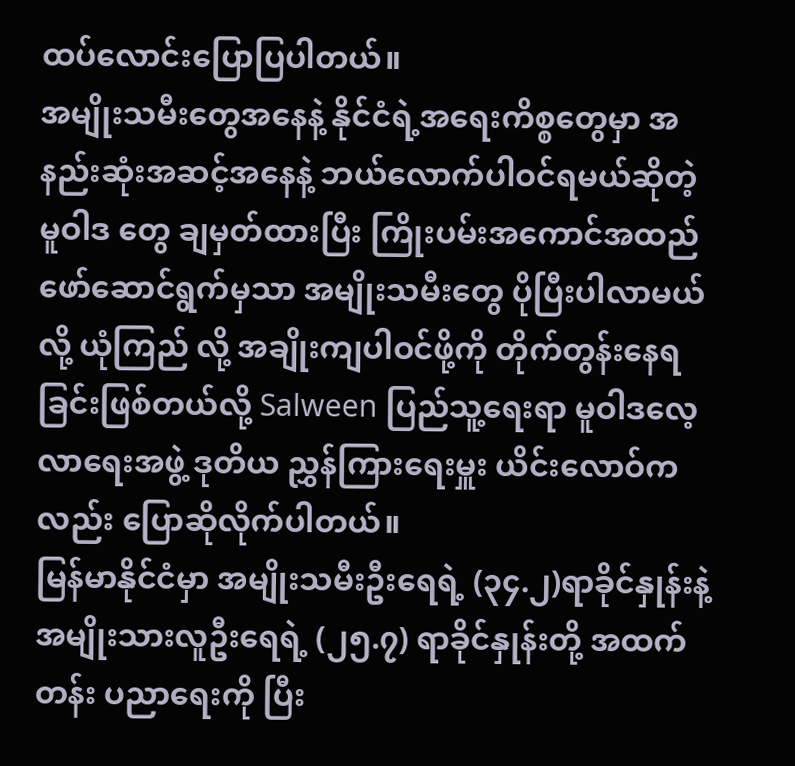ထပ်လောင်းပြောပြပါတယ်။
အမျိုးသမီးတွေအနေနဲ့ နိုင်ငံရဲ့အရေးကိစ္စတွေမှာ အနည်းဆုံးအဆင့်အနေနဲ့ ဘယ်လောက်ပါဝင်ရမယ်ဆိုတဲ့ မူဝါဒ တွေ ချမှတ်ထားပြီး ကြိုးပမ်းအကောင်အထည်ဖော်ဆောင်ရွက်မှသာ အမျိုးသမီးတွေ ပိုပြီးပါလာမယ်လို့ ယုံကြည် လို့ အချိုးကျပါဝင်ဖို့ကို တိုက်တွန်းနေရခြင်းဖြစ်တယ်လို့ Salween ပြည်သူ့ရေးရာ မူဝါဒလေ့လာရေးအဖွဲ့ ဒုတိယ ညွှန်ကြားရေးမှူး ယိင်းလောဝ်ကလည်း ပြောဆိုလိုက်ပါတယ်။
မြန်မာနိုင်ငံမှာ အမျိုးသမီးဦးရေရဲ့ (၃၄.၂)ရာခိုင်နှုန်းနဲ့ အမျိုးသားလူဦးရေရဲ့ (၂၅.၇) ရာခိုင်နှုန်းတို့ အထက်တန်း ပညာရေးကို ပြီး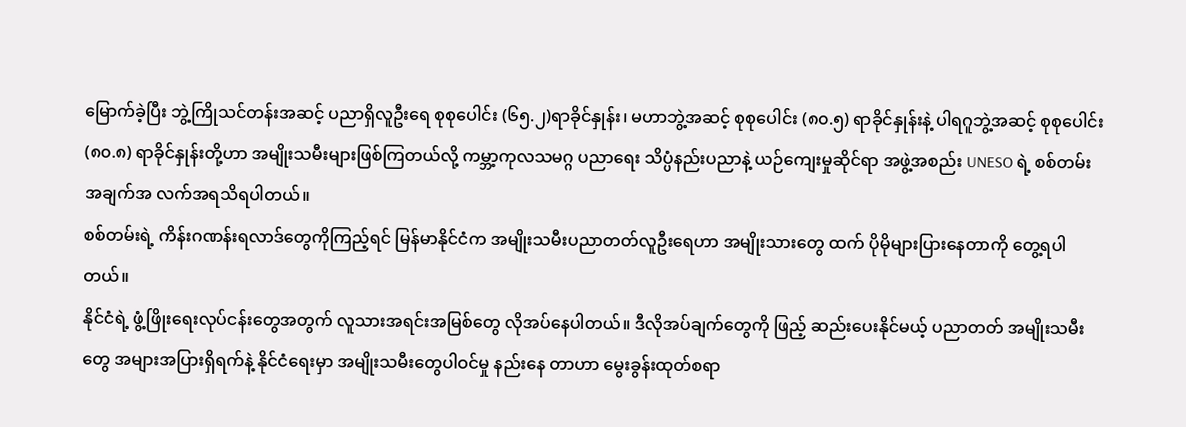မြောက်ခဲ့ပြီး ဘွဲ့ကြိုသင်တန်းအဆင့် ပညာရှိလူဦးရေ စုစုပေါင်း (၆၅.၂)ရာခိုင်နှုန်း၊ မဟာဘွဲ့အဆင့် စုစုပေါင်း (၈၀.၅) ရာခိုင်နှုန်းနဲ့ ပါရဂူဘွဲ့အဆင့် စုစုပေါင်း (၈၀.၈) ရာခိုင်နှုန်းတို့ဟာ အမျိုးသမီးများဖြစ်ကြတယ်လို့ ကမ္ဘာ့ကုလသမဂ္ဂ ပညာရေး သိပ္ပံနည်းပညာနဲ့ ယဉ်ကျေးမှုဆိုင်ရာ အဖွဲ့အစည်း UNESO ရဲ့ စစ်တမ်း အချက်အ လက်အရသိရပါတယ်။
စစ်တမ်းရဲ့ ကိန်းဂဏန်းရလာဒ်တွေကိုကြည့်ရင် မြန်မာနိုင်ငံက အမျိုးသမီးပညာတတ်လူဦးရေဟာ အမျိုးသားတွေ ထက် ပိုမိုများပြားနေတာကို တွေ့ရပါတယ်။
နိုင်ငံရဲ့ ဖွံ့ဖြိုးရေးလုပ်ငန်းတွေအတွက် လူသားအရင်းအမြစ်တွေ လိုအပ်နေပါတယ်။ ဒီလိုအပ်ချက်တွေကို ဖြည့် ဆည်းပေးနိုင်မယ့် ပညာတတ် အမျိုးသမီးတွေ အများအပြားရှိရက်နဲ့ နိုင်ငံရေးမှာ အမျိုးသမီးတွေပါဝင်မှု နည်းနေ တာဟာ မွေးခွန်းထုတ်စရာ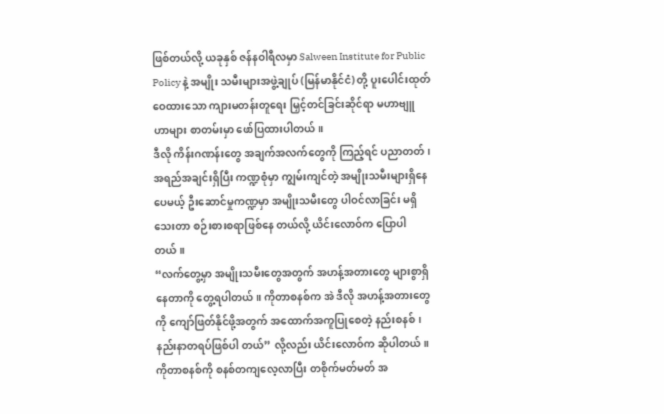ဖြစ်တယ်လို့ ယခုနှစ် ဇန်နဝါရီလမှာ Salween Institute for Public Policy နဲ့ အမျိုး သမီးများအဖွဲ့ချုပ် (မြန်မာနိုင်ငံ) တို့ ပူးပေါင်းထုတ်ဝေထားသော ကျားမတန်းတူရေး မြှင့်တင်ခြင်းဆိုင်ရာ မဟာဗျူ ဟာများ စာတမ်းမှာ ဖော်ပြထားပါတယ်။
ဒီလို ကိန်းဂဏန်းတွေ အချက်အလက်တွေကို ကြည့်ရင် ပညာတတ်၊ အရည်အချင်းရှိပြီး ကဏ္ဍစုံမှာ ကျွမ်းကျင်တဲ့ အမျိုးသမီးများရှိနေပေမယ့် ဦးဆောင်မှုကဏ္ဍမှာ အမျိုးသမီးတွေ ပါဝင်လာခြင်း မရှိသေးတာ စဉ်းစားစရာဖြစ်နေ တယ်လို့ ယိင်းလောဝ်က ပြောပါတယ်။
“လက်တွေ့မှာ အမျိုးသမီးတွေအတွက် အဟန့်အတားတွေ များစွာရှိနေတာကို တွေ့ရပါတယ်။ ကိုတာစနစ်က အဲ ဒီလို အဟန့်အတားတွေကို ကျော်ဖြတ်နိုင်ဖို့အတွက် အထောက်အကူပြုစေတဲ့ နည်းစနစ်၊ နည်းနာတရပ်ဖြစ်ပါ တယ်” လို့လည်း ယိင်းလောဝ်က ဆိုပါတယ်။
ကိုတာစနစ်ကို စနစ်တကျလေ့လာပြီး တစိုက်မတ်မတ် အ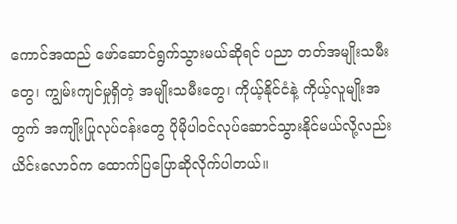ကောင်အထည် ဖော်ဆောင်ရွက်သွားမယ်ဆိုရင် ပညာ တတ်အမျိုးသမီးတွေ၊ ကျွမ်းကျင်မှုရှိတဲ့ အမျိုးသမီးတွေ၊ ကိုယ့်နိုင်ငံနဲ့ ကိုယ့်လူမျိုးအတွက် အကျိုးပြုလုပ်ငန်းတွေ ပိုမိုပါဝင်လုပ်ဆောင်သွားနိုင်မယ်လို့လည်း ယိင်းလောဝ်က ထောက်ပြပြောဆိုလိုက်ပါတယ်။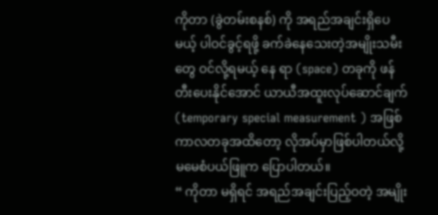ကိုတာ (ခွဲတမ်းစနစ်) ကို အရည်အချင်းရှိပေမယ့် ပါဝင်ခွင့်ရဖို့ ခက်ခဲနေသေးတဲ့အမျိုးသမီးတွေ ဝင်လို့ရမယ့် နေ ရာ (space) တခုကို ဖန်တီးပေးနိုင်အောင် ယာယီအထူးလုပ်ဆောင်ချက် (temporary special measurement ) အဖြစ် ကာလတခုအထိတော့ လိုအပ်မှာဖြစ်ပါတယ်လို့ မမေစံပယ်ဖြူက ပြောပါတယ်။
“ ကိုတာ မရှိရင် အရည်အချင်းပြည့်ဝတဲ့ အမျိုး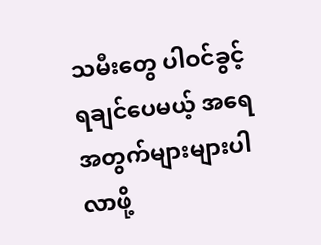သမီးတွေ ပါဝင်ခွင့်ရချင်ပေမယ့် အရေအတွက်များများပါလာဖို့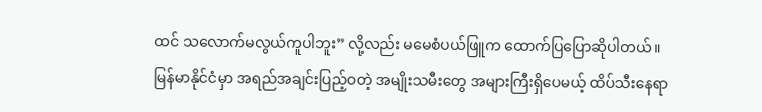ထင် သလောက်မလွယ်ကူပါဘူး” လို့လည်း မမေစံပယ်ဖြူက ထောက်ပြပြောဆိုပါတယ်။
မြန်မာနိုင်ငံမှာ အရည်အချင်းပြည့်ဝတဲ့ အမျိုးသမီးတွေ အများကြီးရှိပေမယ့် ထိပ်သီးနေရာ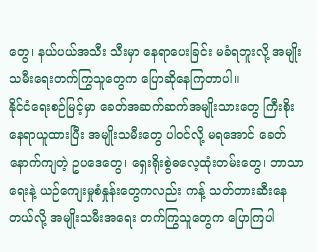တွေ၊ နယ်ပယ်အသီး သီးမှာ နေရာပေးခြင်း မခံရဘူးလို့ အမျိုးသမီးရေးတက်ကြွသူတွေက ပြောဆိုနေကြတာပါ။
နိုင်ငံရေးစဉ်မြင့်မှာ ခေတ်အဆက်ဆက်အမျိုးသားတွေ ကြီးစိုးနေရာယူထားပြီး အမျိုးသမီးတွေ ပါဝင်လို့ မရအောင် ခေတ်နောက်ကျတဲ့ ဥပဒေတွေ၊ ရှေးရိုးစွဲဓလေ့ထုံးတမ်းတွေ၊ ဘာသာရေးနဲ့ ယဉ်ကျေးမှုစံနှုန်းတွေကလည်း ကန့် သတ်တားဆီးနေတယ်လို့ အမျိုးသမီးအရေး တက်ကြွသူတွေက ပြောကြပါ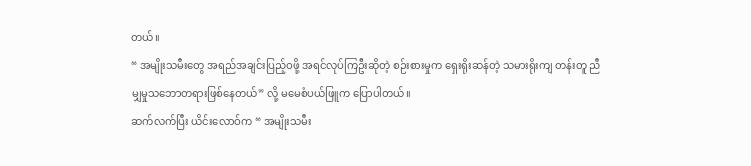တယ်။
“ အမျိုးသမီးတွေ အရည်အချင်းပြည့်ဝဖို့ အရင်လုပ်ကြဦးဆိုတဲ့ စဉ်းစားမှုက ရှေးရိုးဆန်တဲ့ သမားရိုးကျ တန်းတူ ညီမျှမှုသဘောတရားဖြစ်နေတယ်” လို့ မမေစံပယ်ဖြူက ပြောပါတယ်။
ဆက်လက်ပြီး ယိင်းလောဝ်က “ အမျိုးသမီး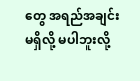တွေ အရည်အချင်းမရှိလို့ မပါဘူးလို့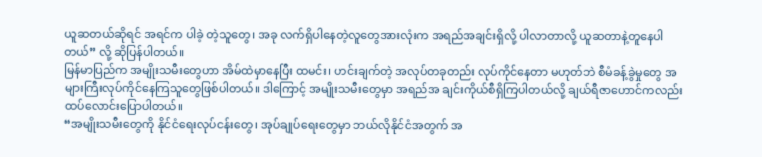ယူဆတယ်ဆိုရင် အရင်က ပါခဲ့ တဲ့သူတွေ၊ အခု လက်ရှိပါနေတဲ့လူတွေအားလုံးက အရည်အချင်းရှိလို့ ပါလာတာလို့ ယူဆတာနဲ့တူနေပါတယ်” လို့ ဆိုပြန်ပါတယ်။
မြန်မာပြည်က အမျိုးသမီးတွေဟာ အိမ်ထဲမှာနေပြီး ထမင်း၊ ဟင်းချက်တဲ့ အလုပ်တခုတည်း လုပ်ကိုင်နေတာ မဟုတ်ဘဲ စီမံခန့်ခွဲမှုတွေ အများကြီးလုပ်ကိုင်နေကြသူတွေဖြစ်ပါတယ်။ ဒါကြောင့် အမျိုးသမီးတွေမှာ အရည်အ ချင်းကိုယ်စီရှိကြပါတယ်လို့ ချယ်ရီဇာဟောင်ကလည်း ထပ်လောင်းပြောပါတယ်။
“အမျိုးသမီးတွေကို နိုင်ငံရေးလုပ်ငန်းတွေ၊ အုပ်ချုပ်ရေးတွေမှာ ဘယ်လိုနိုင်ငံအတွက် အ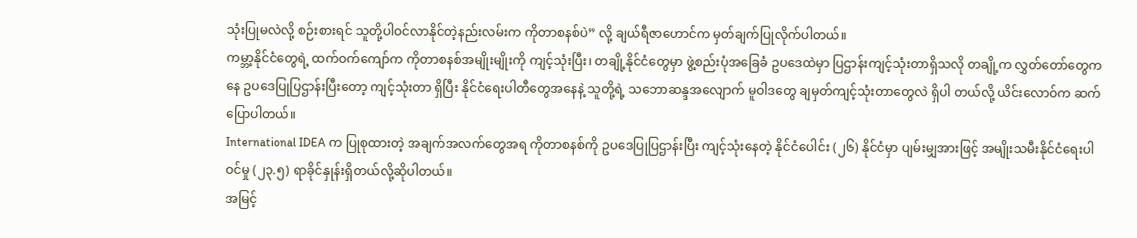သုံးပြုမလဲလို့ စဉ်းစားရင် သူတို့ပါဝင်လာနိုင်တဲ့နည်းလမ်းက ကိုတာစနစ်ပဲ” လို့ ချယ်ရီဇာဟောင်က မှတ်ချက်ပြုလိုက်ပါတယ်။
ကမ္ဘာ့နိုင်ငံတွေရဲ့ ထက်ဝက်ကျော်က ကိုတာစနစ်အမျိုးမျိုးကို ကျင့်သုံးပြီး၊ တချို့နိုင်ငံတွေမှာ ဖွဲ့စည်းပုံအခြေခံ ဥပဒေထဲမှာ ပြဌာန်းကျင့်သုံးတာရှိသလို တချို့က လွှတ်တော်တွေကနေ ဥပဒေပြုပြဌာန်းပြီးတော့ ကျင့်သုံးတာ ရှိပြီး နိုင်ငံရေးပါတီတွေအနေနဲ့ သူတို့ရဲ့ သဘောဆန္ဒအလျောက် မူဝါဒတွေ ချမှတ်ကျင့်သုံးတာတွေလဲ ရှိပါ တယ်လို့ ယိင်းလောဝ်က ဆက်ပြောပါတယ်။
International IDEA က ပြုစုထားတဲ့ အချက်အလက်တွေအရ ကိုတာစနစ်ကို ဥပဒေပြုပြဌာန်းပြီး ကျင့်သုံးနေတဲ့ နိုင်ငံပေါင်း (၂၆) နိုင်ငံမှာ ပျမ်းမျှအားဖြင့် အမျိုးသမီးနိုင်ငံရေးပါဝင်မှု (၂၃.၅) ရာခိုင်နှုန်းရှိတယ်လို့ဆိုပါတယ်။
အမြင့်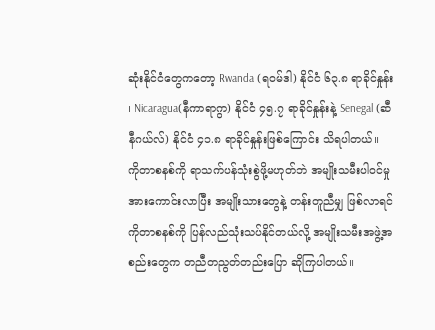ဆုံးနိုင်ငံတွေကတော့ Rwanda (ရဝမ်ဒါ) နိုင်ငံ ၆၃.၈ ရာခိုင်နှုန်း ၊ Nicaragua(နီကာရာဂွာ) နိုင်ငံ ၄၅.၇ ရာခိုင်နှုန်းနဲ့ Senegal (ဆီနီဂယ်လ်) နိုင်ငံ ၄၁.၈ ရာခိုင်နှုန်းဖြစ်ကြောင်း သိရပါတယ်။
ကိုတာစနစ်ကို ရာသက်ပန်သုံးစွဲဖို့မဟုတ်ဘဲ အမျိုးသမီးပါဝင်မှု အားကောင်းလာပြီး အမျိုးသားတွေနဲ့ တန်းတူညီမျှ ဖြစ်လာရင် ကိုတာစနစ်ကို ပြန်လည်သုံးသပ်နိုင်တယ်လို့ အမျိုးသမီးအဖွဲ့အစည်းတွေက တညီတညွတ်တည်းပြော ဆိုကြပါတယ်။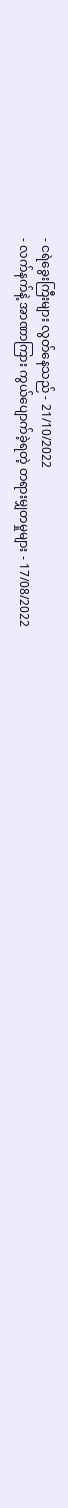- ငရဲခွေးကြီးများ လွတ်နေသည် - 21/10/2022
- လက်နက်နဲ့ အာဏာကြား ကွယ်ပျောက်ခဲ့ရတဲ့ တရားမျှတမှုများ - 17/08/2022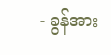- ခွန်အား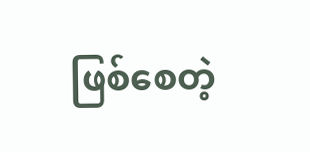ဖြစ်စေတဲ့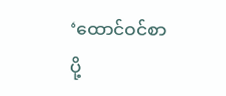‘ထောင်ဝင်စာပို့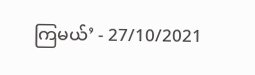ကြမယ်’ - 27/10/2021